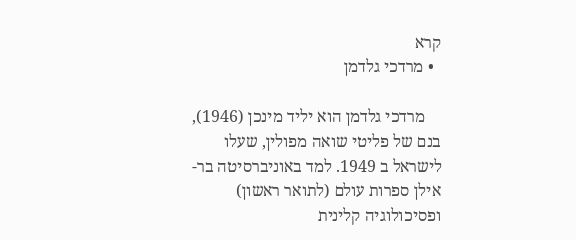קרא
  • מרדכי גלדמן

    מרדכי גלדמן הוא יליד מינכן (1946), בנם של פליטי שואה מפולין, שעלו לישראל ב 1949. למד באוניברסיטה בר-אילן ספרות עולם (לתואר ראשון) ופסיכולוגיה קלינית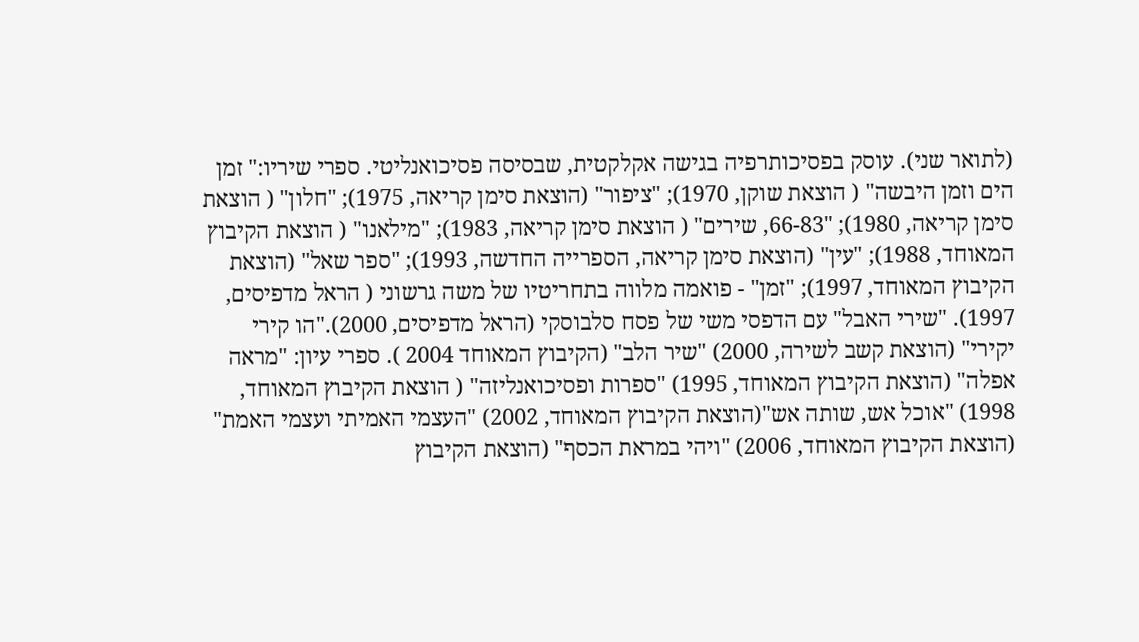(לתואר שני). עוסק בפסיכותרפיה בגישה אקלקטית, שבסיסה פסיכואנליטי. ספרי שיריו:" זמן הים וזמן היבשה" ( הוצאת שוקן, 1970); "ציפור" (הוצאת סימן קריאה, 1975); "חלון" ( הוצאת סימן קריאה, 1980); "66-83, שירים" ( הוצאת סימן קריאה, 1983); "מילאנו" ( הוצאת הקיבוץ המאוחד, 1988); "עין" (הוצאת סימן קריאה, הספרייה החדשה, 1993); "ספר שאל" (הוצאת הקיבוץ המאוחד, 1997); "זמן" - פואמה מלווה בתחריטיו של משה גרשוני ( הראל מדפיסים, 1997). "שירי האבל" עם הדפסי משי של פסח סלבוסקי (הראל מדפיסים, 2000)."הו קירי יקירי" (הוצאת קשב לשירה, 2000) "שיר הלב" (הקיבוץ המאוחד 2004 ). ספרי עיון: "מראה אפלה" (הוצאת הקיבוץ המאוחד, 1995) "ספרות ופסיכואנליזה" ( הוצאת הקיבוץ המאוחד, 1998) "אוכל אש, שותה אש"(הוצאת הקיבוץ המאוחד, 2002) "העצמי האמיתי ועצמי האמת" (הוצאת הקיבוץ המאוחד, 2006) "ויהי במראת הכסף" (הוצאת הקיבוץ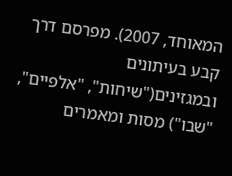המאוחד, 2007). מפרסם דרך קבע בעיתונים ובמגזינים("שיחות", "אלפיים", "שבו") מסות ומאמרים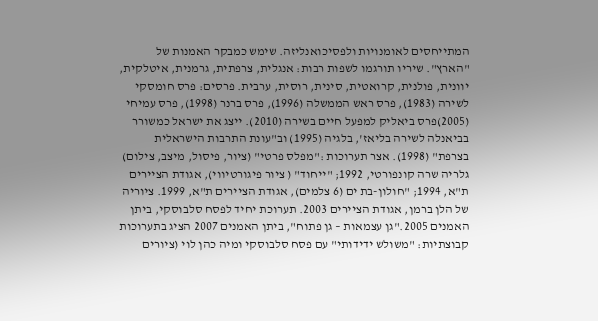המתייחסים לאומנויות ולפסיכואנליזה. שימש כמבקר האמנות של "הארץ". שיריו תורגמו לשפות רבות: אנגלית, צרפתית, גרמנית, איטלקית, יוונית, פולנית, קרואטית, סינית, רוסית, ערבית. פרסים: פרס חומסקי לשירה (1983), פרס ראש הממשלה (1996), פרס ברנר (1998), פרס עמיחי (2005)פרס ביאליק למפעל חיים בשירה (2010). ייצג את ישראל כמשורר בביאנלה לשירה בליאז', בלגיה (1995) וב"עונת התרבות הישראלית בצרפת" (1998). אצר תערוכות :"מפלס פרטי" (ציור, פיסול, מיצב, צילום) גלריה שרה קונפורטי, 1992; "ייחוד" ( ציור פיגורטיווי), אגודת הציירים ת"א, 1994; "חולון-בת ים (6 צלמים), אגודת הציירים ת"א, 1999. ציוריה של הלן ברמן, אגודת הציירים 2003. תערוכת יחיד לפסח סלבוסקי, ביתן האמנים 2005."גן עצמאות – גן פתוח", ביתן האמנים 2007 הציג בתערוכות קבוצתיות: "משולש ידידותי" עם פסח סלבוסקי ומיה כהן לוי (ציורים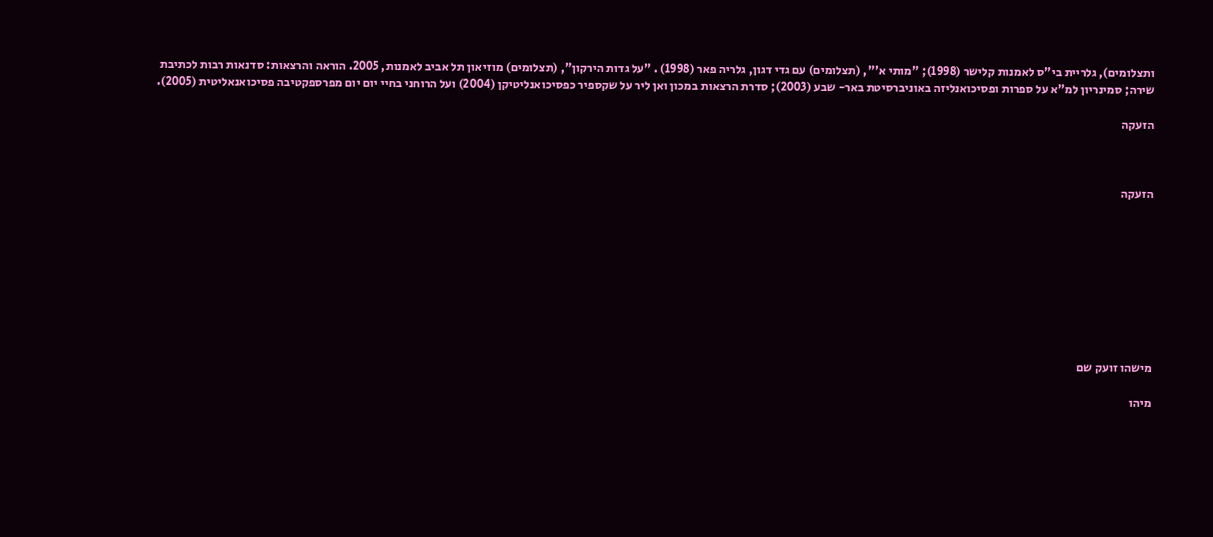ותצלומים), גלריית בי"ס לאמנות קלישר (1998); "מותי א'", (תצלומים) עם גדי דגון, גלריה פאר (1998) . "על גדות הירקון", (תצלומים) מוזיאון תל אביב לאמנות, 2005. הוראה והרצאות: סדנאות רבות לכתיבת שירה; סמינריון למ"א על ספרות ופסיכואנליזה באוניברסיטת באר- שבע (2003); סדרת הרצאות במכון ואן ליר על שקספיר כפסיכואנליטיקן (2004) ועל הרוחני בחיי יום יום מפרספקטיבה פסיכואנאליטית (2005).

הזעקה



הזעקה









מישהו זועק שם

מיהו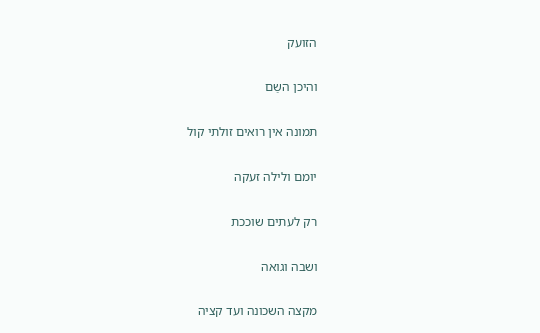הזועק

והיכן השַם

תמונה אין רואים זולתי קול

יומם ולילה זעקה

רק לעתים שוככת

ושבה וגואה

מקצה השכונה ועד קציה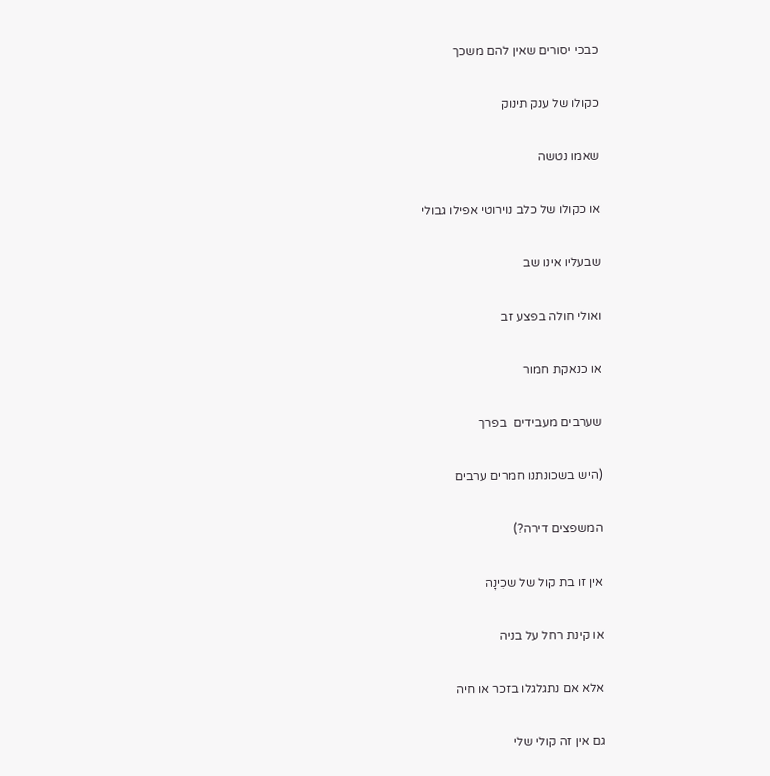כבכי יסורים שאין להם משכך

כקולו של ענק תינוק

שאמו נטשה

או כקולו של כלב נוירוטי אפילו גבולי

שבעליו אינו שב

ואולי חולה בפצע זב

או כנאקת חמור

שערבים מעבידים  בפרך

(היש בשכונתנו חמרים ערבים

המשפצים דירה?)

אין זו בת קול של שכִינָה

או קינת רחל על בניה

אלא אם נתגלגלו בזכר או חיה

גם אין זה קולי שלי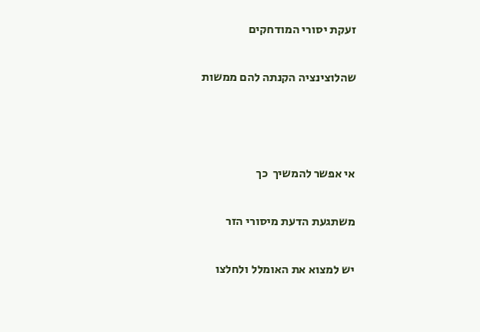זעקת יסורי המודחקים

שהלוצינציה הקנתה להם ממשות



אי אפשר להמשיך  כך

משתגעת הדעת מיסורי הזר

יש למצוא את האומלל ולחלצו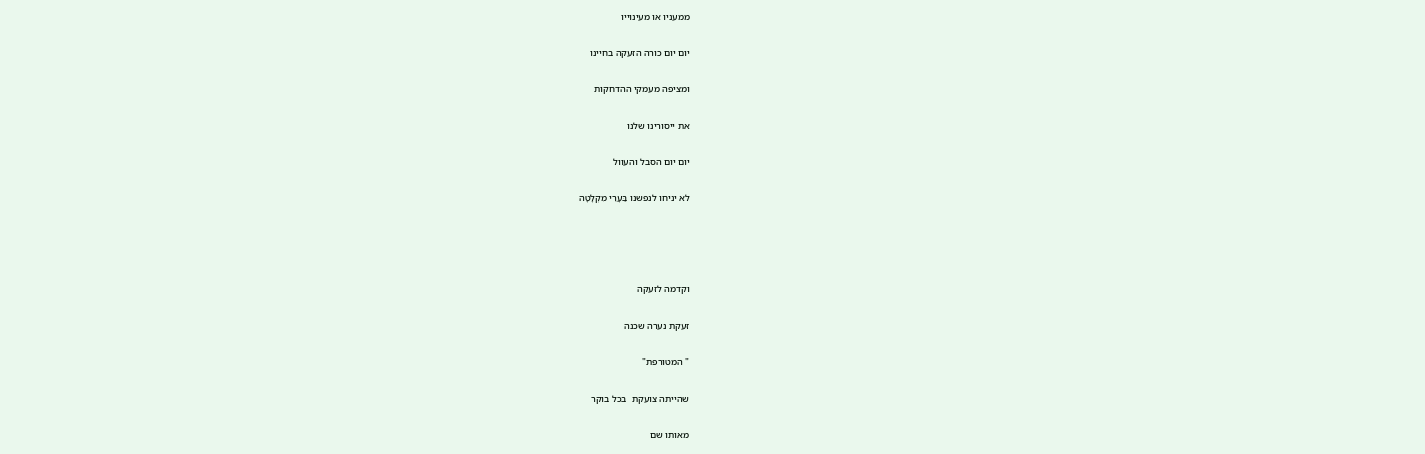ממעניו או מעינוייו

יום יום כורה הזעקה בחיינו

ומציפה מעמקי ההדחקות

את ייסורינו שלנו

יום יום הסבל והעוול

לא יניחו לנפשנו בַּעָרֵי מִקְלָטָה




וקדמה לזעקה

זעקת נערה שכנה

" המטורפת"

שהייתה צועקת  בכל בוקר

מאותו שם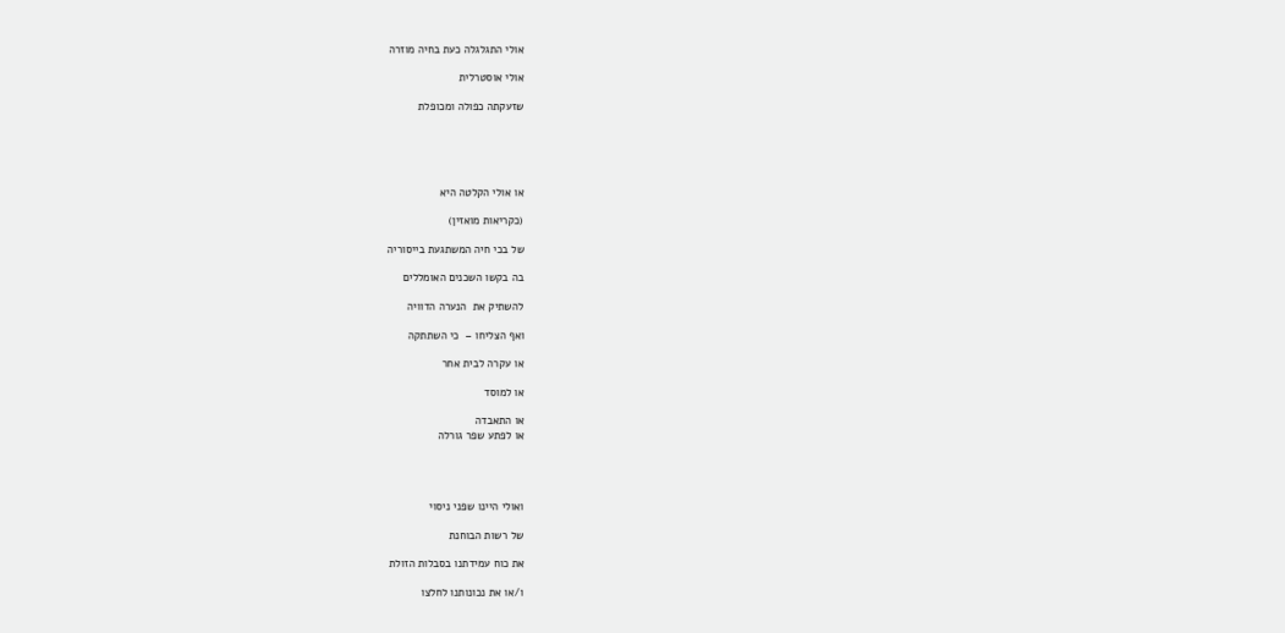אולי התגלגלה כעת בחיה מוזרה

אולי אוסטרלית

שזעקתה כפולה ומכופלת





או אולי הקלטה היא

(כקריאות מואזין)

של בכי חיה המשתגעת בייסוריה

בה בקשו השכנים האומללים

להשתיק את  הנערה הדוויה

ואף הצליחו –  כי השתתקה

או עקרה לבית אחר

או למוסד

או התאבדה
או לפתע שפר גורלה




ואולי היינו שפני ניסוי

של רשות הבוחנת

את כוח עמידתנו בסבלות הזולת

ו/או את נכונותנו לחלצו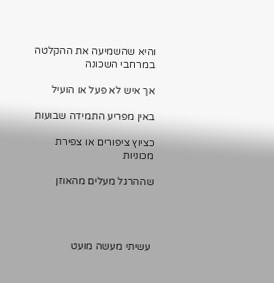והיא שהשמיעה את ההקלטה במרחבי השכונה

אך איש לא פעל או הועיל

באין מפריע התמידה שבועות

כציוץ ציפורים או צפירת מכוניות

שההרגל מעלים מהאוזן




 עשיתי מעשה מועט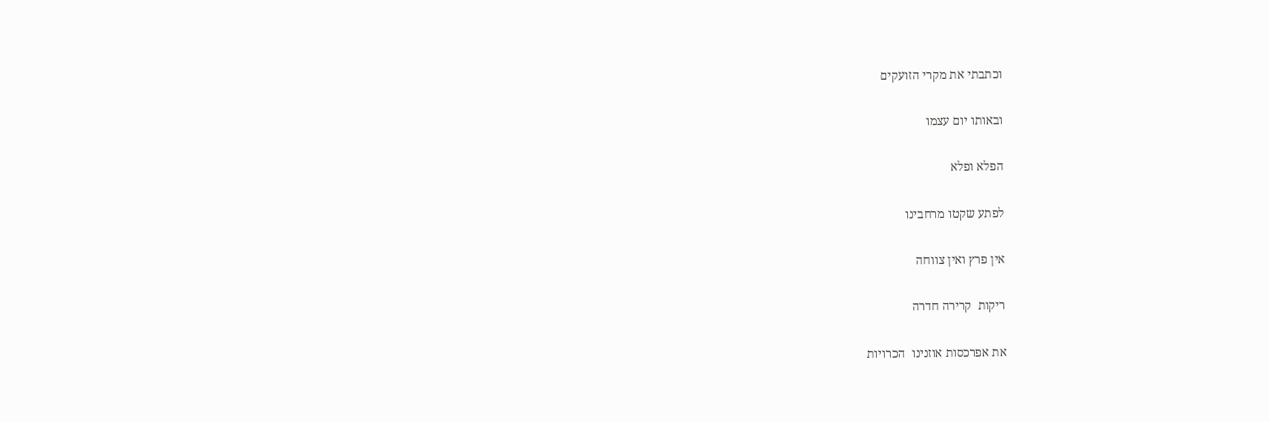וכתבתי את מקרי הזועקים

ובאותו יום עצמו

הפלא ופלא

לפתע שקטו מרחבינו

אין פרץ ואין צווחה

ריקות  קרירה חדרה

את אפרכסות אוזנינו  הכרויות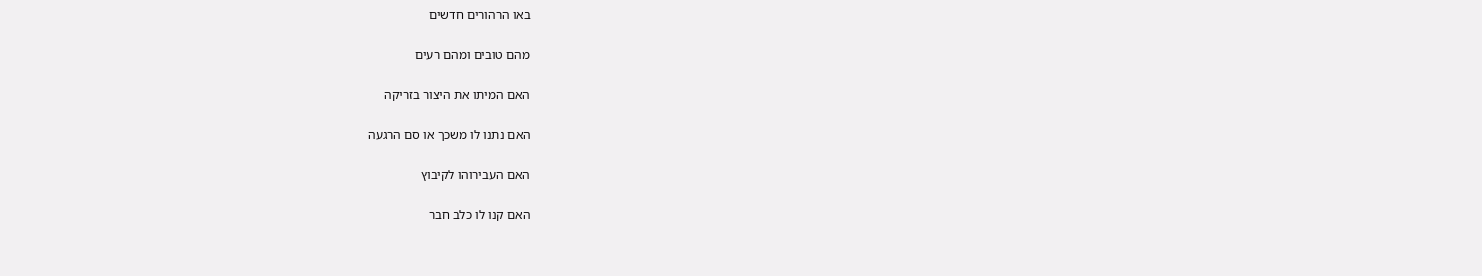באו הרהורים חדשים

מהם טובים ומהם רעים

האם המיתו את היצור בזריקה

האם נתנו לו משכך או סם הרגעה

האם העבירוהו לקיבוץ

האם קנו לו כלב חבר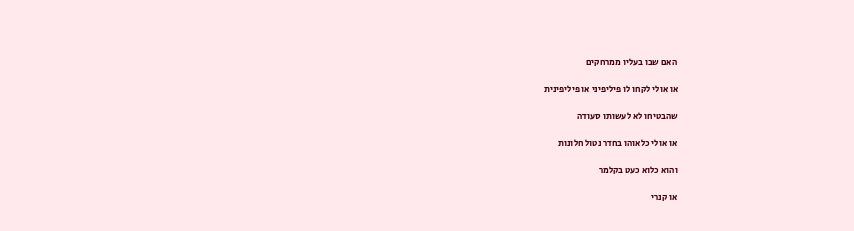האם שבו בעליו ממרחקים

או אולי לקחו לו פיליפיני או פיליפינית

שהבטיחו לא לעשותו סעודה

או אולי כלאוהו בחדר נטול חלונות

והוא כלוא כעט בקלמר

או קנרי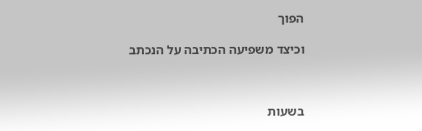הפוך

וכיצד משפיעה הכתיבה על הנכתב



בשעות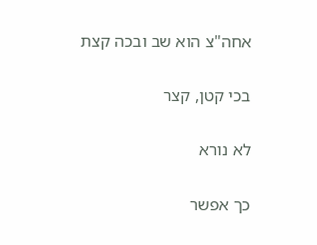אחה"צ הוא שב ובכה קצת

בכי קטן, קצר

לא נורא

כך אפשר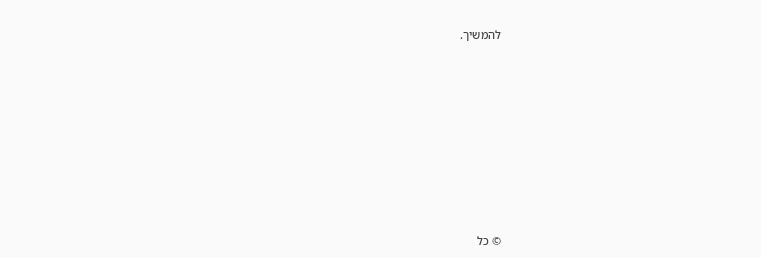להמשיך.









© כל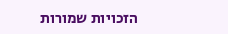הזכויות שמורות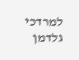למרדכי גלדמן